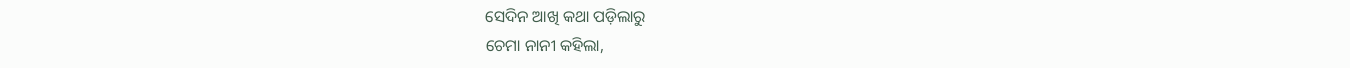ସେଦିନ ଆଖି କଥା ପଡ଼ିଲାରୁ
ଚେମା ନାନୀ କହିଲା,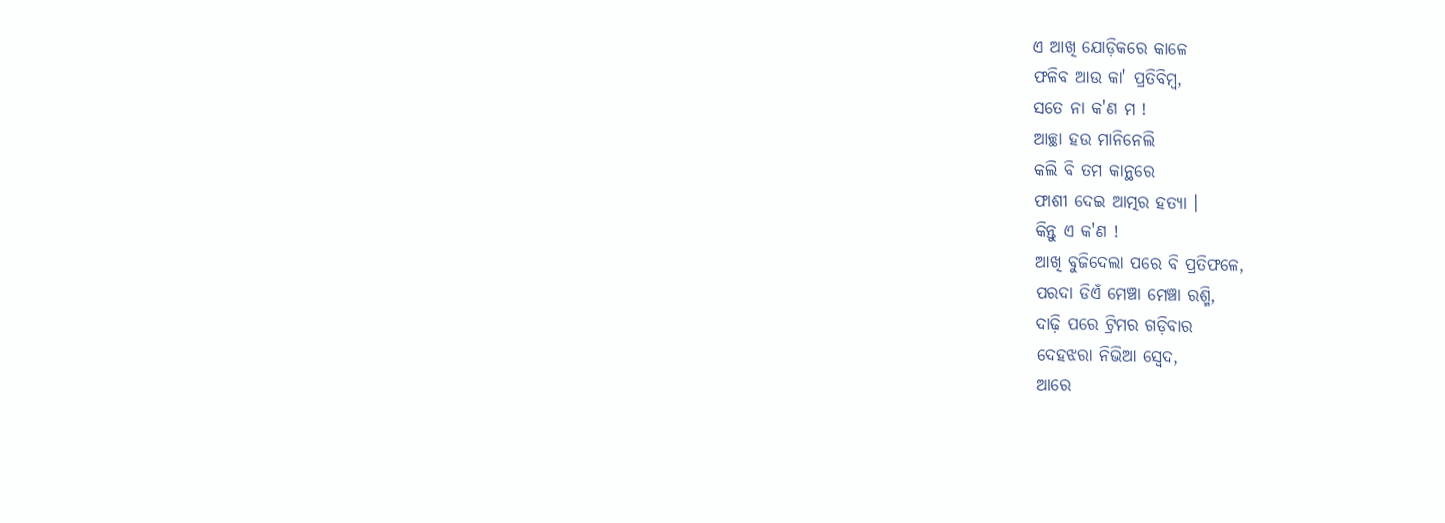ଏ ଆଖି ଯୋଡ଼ିକରେ କାଳେ
ଫଳିବ ଆଉ କା' ପ୍ରତିବିମ୍ବ,
ସତେ ନା କ'ଣ ମ !
ଆଚ୍ଛା ହଉ ମାନିନେଲି
କଲି ବି ତମ କାନ୍ଥରେ
ଫାଶୀ ଦେଇ ଆତ୍ମର ହତ୍ୟା ।
କିନ୍ତୁ ଏ କ'ଣ !
ଆଖି ବୁଜିଦେଲା ପରେ ବି ପ୍ରତିଫଳେ,
ପରଦା ଡିଏଁ ମେଞ୍ଚା ମେଞ୍ଚା ରଶ୍ମି,
ଦାଢ଼ି ପରେ ଟ୍ରିମର ଗଡ଼ିବାର
ଦେହଝରା ନିଭିଆ ସ୍ୱେଦ,
ଆରେ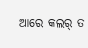ଆରେ କଲର୍ ତ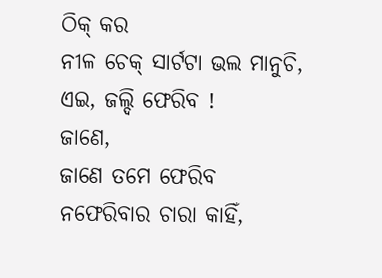ଠିକ୍ କର
ନୀଳ ଚେକ୍ ସାର୍ଟଟା ଭଲ ମାନୁଚି,
ଏଇ, ଜଲ୍ଦି ଫେରିବ !
ଜାଣେ,
ଜାଣେ ତମେ ଫେରିବ
ନଫେରିବାର ଚାରା କାହିଁ,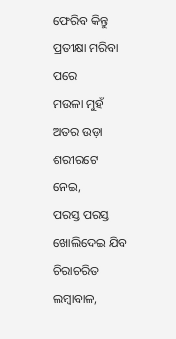ଫେରିବ କିନ୍ତୁ ପ୍ରତୀକ୍ଷା ମରିବା ପରେ
ମଉଳା ମୁହଁ
ଅତର ଉଡ଼ା ଶରୀରଟେ ନେଇ,
ପରସ୍ତ ପରସ୍ତ ଖୋଲିଦେଇ ଯିବ ଚିରାଚରିତ
ଲମ୍ବାବାଳ,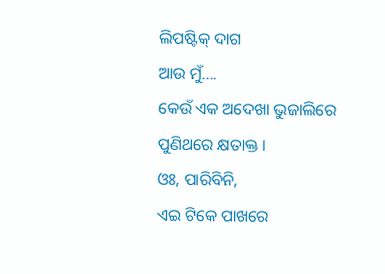ଲିପଷ୍ଟିକ୍ ଦାଗ
ଆଉ ମୁଁ....
କେଉଁ ଏକ ଅଦେଖା ଭୁଜାଲିରେ
ପୁଣିଥରେ କ୍ଷତାକ୍ତ ।
ଓଃ, ପାରିବିନି,
ଏଇ ଟିକେ ପାଖରେ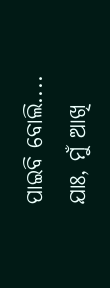ପାଇବି ବୋଲି....
ଯାଃ, ମୁଁ ଆଖି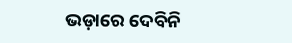ଭଡ଼ାରେ ଦେବିନି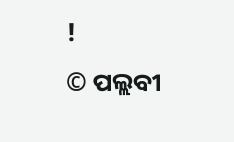!
© ପଲ୍ଲବୀ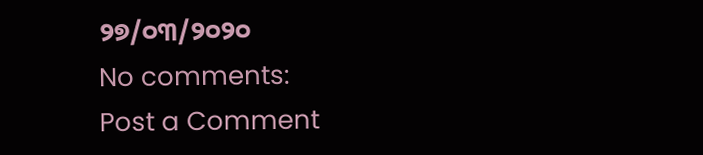୨୭/୦୩/୨୦୨୦
No comments:
Post a Comment